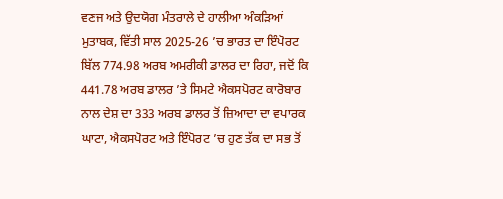ਵਣਜ ਅਤੇ ਉਦਯੋਗ ਮੰਤਰਾਲੇ ਦੇ ਹਾਲੀਆ ਅੰਕੜਿਆਂ ਮੁਤਾਬਕ, ਵਿੱਤੀ ਸਾਲ 2025-26 ’ਚ ਭਾਰਤ ਦਾ ਇੰਪੋਰਟ ਬਿੱਲ 774.98 ਅਰਬ ਅਮਰੀਕੀ ਡਾਲਰ ਦਾ ਰਿਹਾ, ਜਦੋਂ ਕਿ 441.78 ਅਰਬ ਡਾਲਰ ’ਤੇ ਸਿਮਟੇ ਐਕਸਪੋਰਟ ਕਾਰੋਬਾਰ ਨਾਲ ਦੇਸ਼ ਦਾ 333 ਅਰਬ ਡਾਲਰ ਤੋਂ ਜ਼ਿਆਦਾ ਦਾ ਵਪਾਰਕ ਘਾਟਾ, ਐਕਸਪੋਰਟ ਅਤੇ ਇੰਪੋਰਟ ’ਚ ਹੁਣ ਤੱਕ ਦਾ ਸਭ ਤੋਂ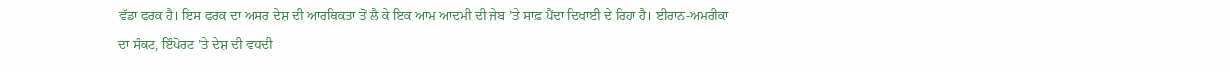ਵੱਡਾ ਫਰਕ ਹੈ। ਇਸ ਫਰਕ ਦਾ ਅਸਰ ਦੇਸ਼ ਦੀ ਆਰਥਿਕਤਾ ਤੋਂ ਲੈ ਕੇ ਇਕ ਆਮ ਆਦਮੀ ਦੀ ਜੇਬ ’ਤੇ ਸਾਫ਼ ਪੈਂਦਾ ਦਿਖਾਈ ਦੇ ਰਿਹਾ ਹੈ। ਈਰਾਨ-ਅਮਰੀਕਾ ਦਾ ਸੰਕਟ, ਇੰਪੋਰਟ ’ਤੇ ਦੇਸ਼ ਦੀ ਵਧਦੀ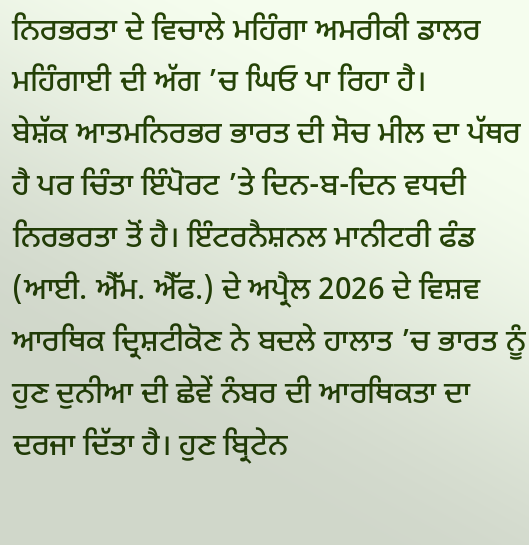ਨਿਰਭਰਤਾ ਦੇ ਵਿਚਾਲੇ ਮਹਿੰਗਾ ਅਮਰੀਕੀ ਡਾਲਰ ਮਹਿੰਗਾਈ ਦੀ ਅੱਗ ’ਚ ਘਿਓ ਪਾ ਰਿਹਾ ਹੈ।
ਬੇਸ਼ੱਕ ਆਤਮਨਿਰਭਰ ਭਾਰਤ ਦੀ ਸੋਚ ਮੀਲ ਦਾ ਪੱਥਰ ਹੈ ਪਰ ਚਿੰਤਾ ਇੰਪੋਰਟ ’ਤੇ ਦਿਨ-ਬ-ਦਿਨ ਵਧਦੀ ਨਿਰਭਰਤਾ ਤੋਂ ਹੈ। ਇੰਟਰਨੈਸ਼ਨਲ ਮਾਨੀਟਰੀ ਫੰਡ (ਆਈ. ਐੱਮ. ਐੱਫ.) ਦੇ ਅਪ੍ਰੈਲ 2026 ਦੇ ਵਿਸ਼ਵ ਆਰਥਿਕ ਦ੍ਰਿਸ਼ਟੀਕੋਣ ਨੇ ਬਦਲੇ ਹਾਲਾਤ ’ਚ ਭਾਰਤ ਨੂੰ ਹੁਣ ਦੁਨੀਆ ਦੀ ਛੇਵੇਂ ਨੰਬਰ ਦੀ ਆਰਥਿਕਤਾ ਦਾ ਦਰਜਾ ਦਿੱਤਾ ਹੈ। ਹੁਣ ਬ੍ਰਿਟੇਨ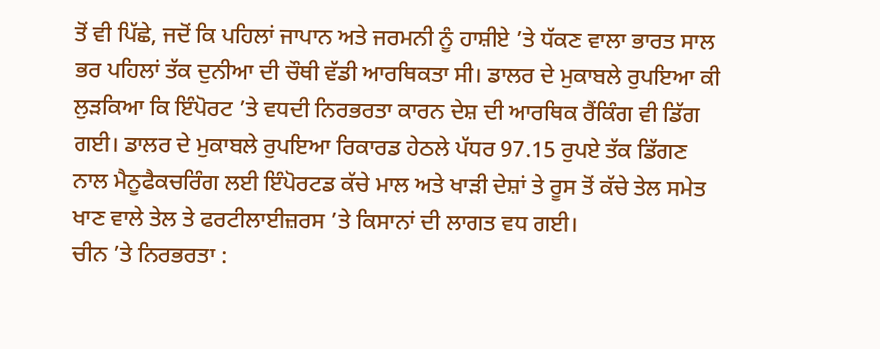ਤੋਂ ਵੀ ਪਿੱਛੇ, ਜਦੋਂ ਕਿ ਪਹਿਲਾਂ ਜਾਪਾਨ ਅਤੇ ਜਰਮਨੀ ਨੂੰ ਹਾਸ਼ੀਏ ’ਤੇ ਧੱਕਣ ਵਾਲਾ ਭਾਰਤ ਸਾਲ ਭਰ ਪਹਿਲਾਂ ਤੱਕ ਦੁਨੀਆ ਦੀ ਚੌਥੀ ਵੱਡੀ ਆਰਥਿਕਤਾ ਸੀ। ਡਾਲਰ ਦੇ ਮੁਕਾਬਲੇ ਰੁਪਇਆ ਕੀ ਲੁੜਕਿਆ ਕਿ ਇੰਪੋਰਟ ’ਤੇ ਵਧਦੀ ਨਿਰਭਰਤਾ ਕਾਰਨ ਦੇਸ਼ ਦੀ ਆਰਥਿਕ ਰੈਂਕਿੰਗ ਵੀ ਡਿੱਗ ਗਈ। ਡਾਲਰ ਦੇ ਮੁਕਾਬਲੇ ਰੁਪਇਆ ਰਿਕਾਰਡ ਹੇਠਲੇ ਪੱਧਰ 97.15 ਰੁਪਏ ਤੱਕ ਡਿੱਗਣ ਨਾਲ ਮੈਨੂਫੈਕਚਰਿੰਗ ਲਈ ਇੰਪੋਰਟਡ ਕੱਚੇ ਮਾਲ ਅਤੇ ਖਾੜੀ ਦੇਸ਼ਾਂ ਤੇ ਰੂਸ ਤੋਂ ਕੱਚੇ ਤੇਲ ਸਮੇਤ ਖਾਣ ਵਾਲੇ ਤੇਲ ਤੇ ਫਰਟੀਲਾਈਜ਼ਰਸ ’ਤੇ ਕਿਸਾਨਾਂ ਦੀ ਲਾਗਤ ਵਧ ਗਈ।
ਚੀਨ ’ਤੇ ਨਿਰਭਰਤਾ :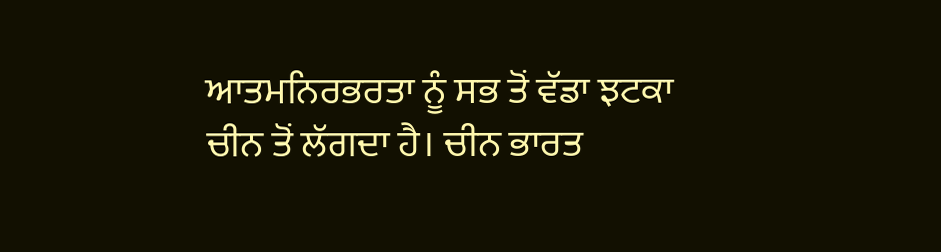ਆਤਮਨਿਰਭਰਤਾ ਨੂੰ ਸਭ ਤੋਂ ਵੱਡਾ ਝਟਕਾ ਚੀਨ ਤੋਂ ਲੱਗਦਾ ਹੈ। ਚੀਨ ਭਾਰਤ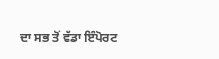ਦਾ ਸਭ ਤੋਂ ਵੱਡਾ ਇੰਪੋਰਟ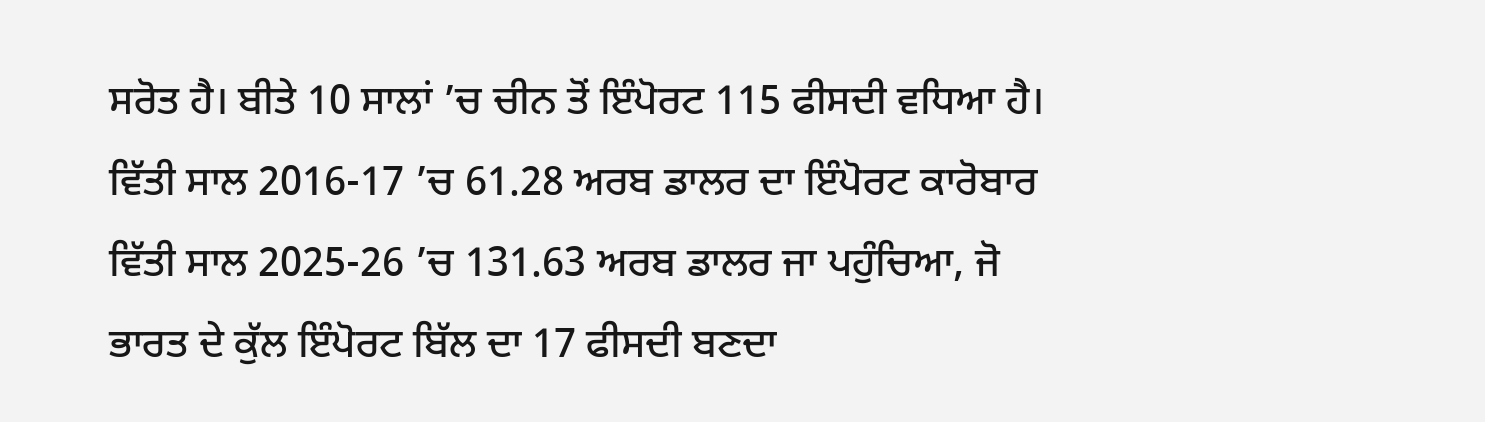ਸਰੋਤ ਹੈ। ਬੀਤੇ 10 ਸਾਲਾਂ ’ਚ ਚੀਨ ਤੋਂ ਇੰਪੋਰਟ 115 ਫੀਸਦੀ ਵਧਿਆ ਹੈ। ਵਿੱਤੀ ਸਾਲ 2016-17 ’ਚ 61.28 ਅਰਬ ਡਾਲਰ ਦਾ ਇੰਪੋਰਟ ਕਾਰੋਬਾਰ ਵਿੱਤੀ ਸਾਲ 2025-26 ’ਚ 131.63 ਅਰਬ ਡਾਲਰ ਜਾ ਪਹੁੰਚਿਆ, ਜੋ ਭਾਰਤ ਦੇ ਕੁੱਲ ਇੰਪੋਰਟ ਬਿੱਲ ਦਾ 17 ਫੀਸਦੀ ਬਣਦਾ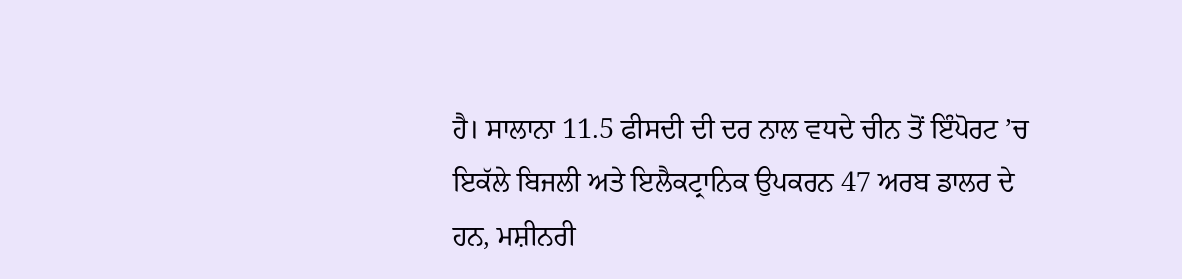ਹੈ। ਸਾਲਾਨਾ 11.5 ਫੀਸਦੀ ਦੀ ਦਰ ਨਾਲ ਵਧਦੇ ਚੀਨ ਤੋਂ ਇੰਪੋਰਟ ’ਚ ਇਕੱਲੇ ਬਿਜਲੀ ਅਤੇ ਇਲੈਕਟ੍ਰਾਨਿਕ ਉਪਕਰਨ 47 ਅਰਬ ਡਾਲਰ ਦੇ ਹਨ, ਮਸ਼ੀਨਰੀ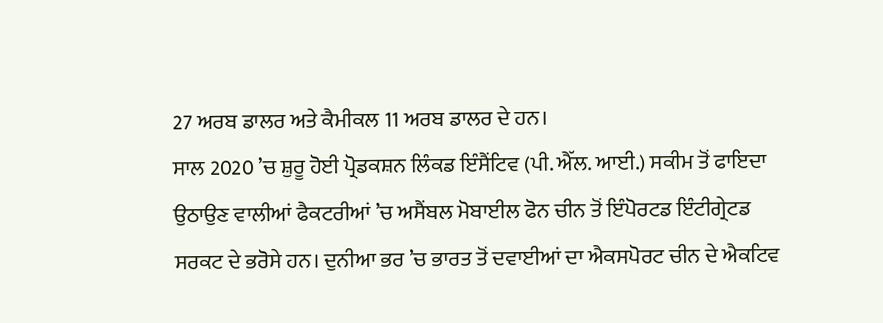27 ਅਰਬ ਡਾਲਰ ਅਤੇ ਕੈਮੀਕਲ 11 ਅਰਬ ਡਾਲਰ ਦੇ ਹਨ।
ਸਾਲ 2020 ’ਚ ਸ਼ੁਰੂ ਹੋਈ ਪ੍ਰੋਡਕਸ਼ਨ ਲਿੰਕਡ ਇੰਸੈਂਟਿਵ (ਪੀ. ਐੱਲ. ਆਈ.) ਸਕੀਮ ਤੋਂ ਫਾਇਦਾ ਉਠਾਉਣ ਵਾਲੀਆਂ ਫੈਕਟਰੀਆਂ ’ਚ ਅਸੈਂਬਲ ਮੋਬਾਈਲ ਫੋਨ ਚੀਨ ਤੋਂ ਇੰਪੋਰਟਡ ਇੰਟੀਗ੍ਰੇਟਡ ਸਰਕਟ ਦੇ ਭਰੋਸੇ ਹਨ। ਦੁਨੀਆ ਭਰ ’ਚ ਭਾਰਤ ਤੋਂ ਦਵਾਈਆਂ ਦਾ ਐਕਸਪੋਰਟ ਚੀਨ ਦੇ ਐਕਟਿਵ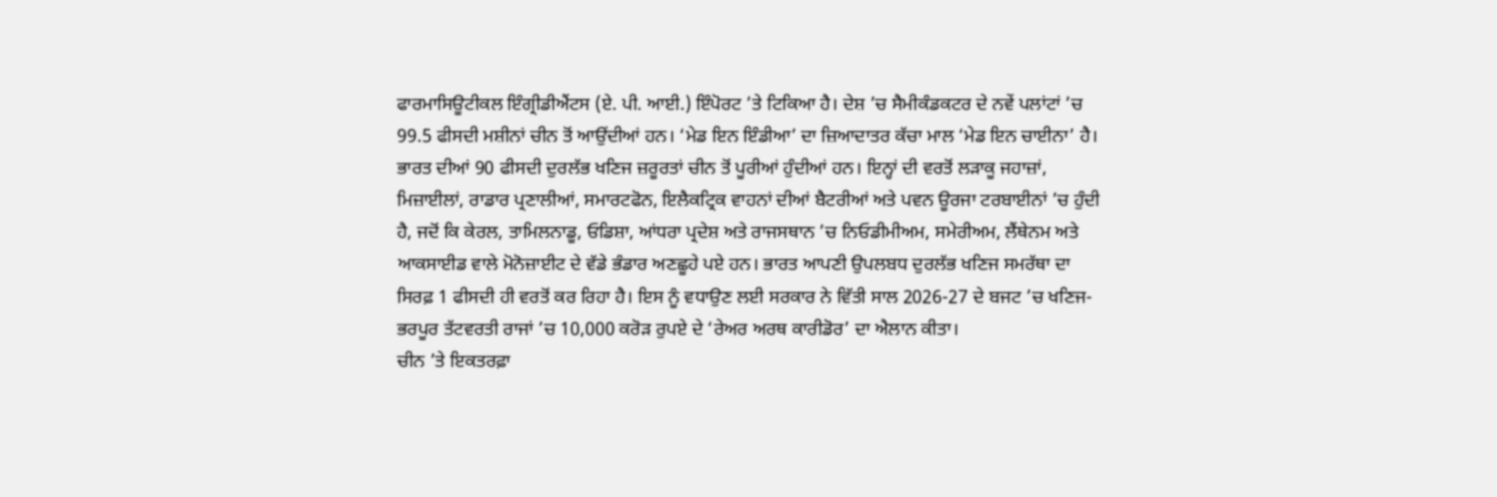ਫਾਰਮਾਸਿਊਟੀਕਲ ਇੰਗ੍ਰੀਡੀਐਂਟਸ (ਏ. ਪੀ. ਆਈ.) ਇੰਪੋਰਟ ’ਤੇ ਟਿਕਿਆ ਹੈ। ਦੇਸ਼ ’ਚ ਸੈਮੀਕੰਡਕਟਰ ਦੇ ਨਵੇਂ ਪਲਾਂਟਾਂ ’ਚ 99.5 ਫੀਸਦੀ ਮਸ਼ੀਨਾਂ ਚੀਨ ਤੋਂ ਆਉਂਦੀਆਂ ਹਨ। ‘ਮੇਡ ਇਨ ਇੰਡੀਆ’ ਦਾ ਜ਼ਿਆਦਾਤਰ ਕੱਚਾ ਮਾਲ ‘ਮੇਡ ਇਨ ਚਾਈਨਾ’ ਹੈ।
ਭਾਰਤ ਦੀਆਂ 90 ਫੀਸਦੀ ਦੁਰਲੱਭ ਖਣਿਜ ਜ਼ਰੂਰਤਾਂ ਚੀਨ ਤੋਂ ਪੂਰੀਆਂ ਹੁੰਦੀਆਂ ਹਨ। ਇਨ੍ਹਾਂ ਦੀ ਵਰਤੋਂ ਲੜਾਕੂ ਜਹਾਜ਼ਾਂ, ਮਿਜ਼ਾਈਲਾਂ, ਰਾਡਾਰ ਪ੍ਰਣਾਲੀਆਂ, ਸਮਾਰਟਫੋਨ, ਇਲੈਕਟ੍ਰਿਕ ਵਾਹਨਾਂ ਦੀਆਂ ਬੈਟਰੀਆਂ ਅਤੇ ਪਵਨ ਊਰਜਾ ਟਰਬਾਈਨਾਂ ’ਚ ਹੁੰਦੀ ਹੈ, ਜਦੋਂ ਕਿ ਕੇਰਲ, ਤਾਮਿਲਨਾਡੂ, ਓਡਿਸ਼ਾ, ਆਂਧਰਾ ਪ੍ਰਦੇਸ਼ ਅਤੇ ਰਾਜਸਥਾਨ ’ਚ ਨਿਓਡੀਮੀਅਮ, ਸਮੇਰੀਅਮ, ਲੈਂਥੇਨਮ ਅਤੇ ਆਕਸਾਈਡ ਵਾਲੇ ਮੋਨੋਜ਼ਾਈਟ ਦੇ ਵੱਡੇ ਭੰਡਾਰ ਅਣਛੂਹੇ ਪਏ ਹਨ। ਭਾਰਤ ਆਪਣੀ ਉਪਲਬਧ ਦੁਰਲੱਭ ਖਣਿਜ ਸਮਰੱਥਾ ਦਾ ਸਿਰਫ਼ 1 ਫੀਸਦੀ ਹੀ ਵਰਤੋਂ ਕਰ ਰਿਹਾ ਹੈ। ਇਸ ਨੂੰ ਵਧਾਉਣ ਲਈ ਸਰਕਾਰ ਨੇ ਵਿੱਤੀ ਸਾਲ 2026-27 ਦੇ ਬਜਟ ’ਚ ਖਣਿਜ-ਭਰਪੂਰ ਤੱਟਵਰਤੀ ਰਾਜਾਂ ’ਚ 10,000 ਕਰੋੜ ਰੁਪਏ ਦੇ ‘ਰੇਅਰ ਅਰਥ ਕਾਰੀਡੋਰ’ ਦਾ ਐਲਾਨ ਕੀਤਾ।
ਚੀਨ ’ਤੇ ਇਕਤਰਫ਼ਾ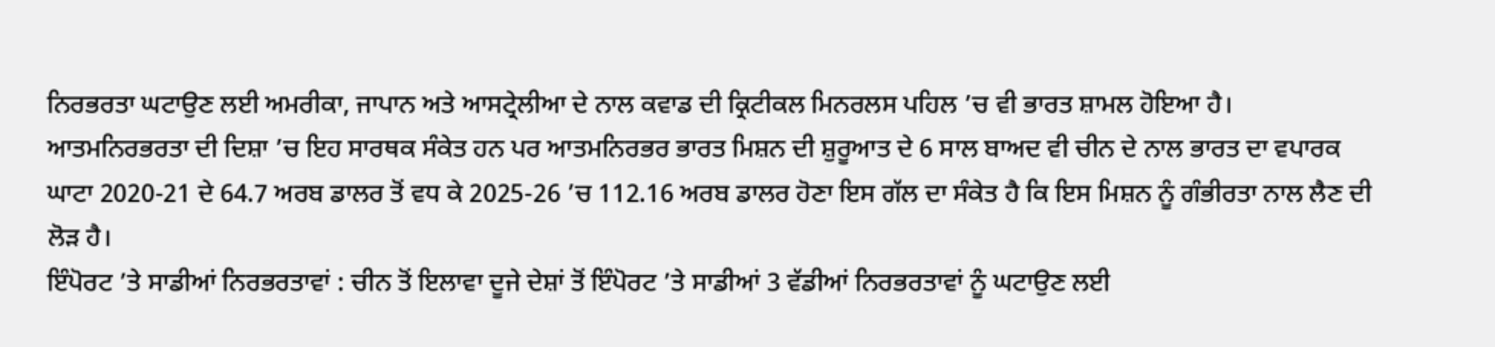ਨਿਰਭਰਤਾ ਘਟਾਉਣ ਲਈ ਅਮਰੀਕਾ, ਜਾਪਾਨ ਅਤੇ ਆਸਟ੍ਰੇਲੀਆ ਦੇ ਨਾਲ ਕਵਾਡ ਦੀ ਕ੍ਰਿਟੀਕਲ ਮਿਨਰਲਸ ਪਹਿਲ ’ਚ ਵੀ ਭਾਰਤ ਸ਼ਾਮਲ ਹੋਇਆ ਹੈ। ਆਤਮਨਿਰਭਰਤਾ ਦੀ ਦਿਸ਼ਾ ’ਚ ਇਹ ਸਾਰਥਕ ਸੰਕੇਤ ਹਨ ਪਰ ਆਤਮਨਿਰਭਰ ਭਾਰਤ ਮਿਸ਼ਨ ਦੀ ਸ਼ੁਰੂਆਤ ਦੇ 6 ਸਾਲ ਬਾਅਦ ਵੀ ਚੀਨ ਦੇ ਨਾਲ ਭਾਰਤ ਦਾ ਵਪਾਰਕ ਘਾਟਾ 2020-21 ਦੇ 64.7 ਅਰਬ ਡਾਲਰ ਤੋਂ ਵਧ ਕੇ 2025-26 ’ਚ 112.16 ਅਰਬ ਡਾਲਰ ਹੋਣਾ ਇਸ ਗੱਲ ਦਾ ਸੰਕੇਤ ਹੈ ਕਿ ਇਸ ਮਿਸ਼ਨ ਨੂੰ ਗੰਭੀਰਤਾ ਨਾਲ ਲੈਣ ਦੀ ਲੋੜ ਹੈ।
ਇੰਪੋਰਟ ’ਤੇ ਸਾਡੀਆਂ ਨਿਰਭਰਤਾਵਾਂ : ਚੀਨ ਤੋਂ ਇਲਾਵਾ ਦੂਜੇ ਦੇਸ਼ਾਂ ਤੋਂ ਇੰਪੋਰਟ ’ਤੇ ਸਾਡੀਆਂ 3 ਵੱਡੀਆਂ ਨਿਰਭਰਤਾਵਾਂ ਨੂੰ ਘਟਾਉਣ ਲਈ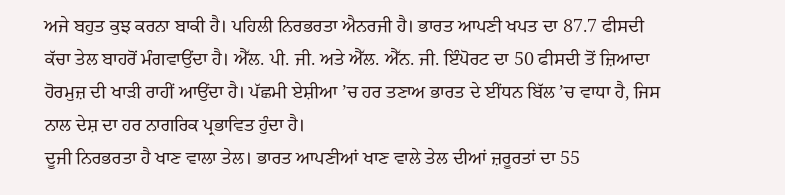ਅਜੇ ਬਹੁਤ ਕੁਝ ਕਰਨਾ ਬਾਕੀ ਹੈ। ਪਹਿਲੀ ਨਿਰਭਰਤਾ ਐਨਰਜੀ ਹੈ। ਭਾਰਤ ਆਪਣੀ ਖਪਤ ਦਾ 87.7 ਫੀਸਦੀ ਕੱਚਾ ਤੇਲ ਬਾਹਰੋਂ ਮੰਗਵਾਉਂਦਾ ਹੈ। ਐੱਲ. ਪੀ. ਜੀ. ਅਤੇ ਐੱਲ. ਐੱਨ. ਜੀ. ਇੰਪੋਰਟ ਦਾ 50 ਫੀਸਦੀ ਤੋਂ ਜ਼ਿਆਦਾ ਹੋਰਮੁਜ਼ ਦੀ ਖਾੜੀ ਰਾਹੀਂ ਆਉਂਦਾ ਹੈ। ਪੱਛਮੀ ਏਸ਼ੀਆ ’ਚ ਹਰ ਤਣਾਅ ਭਾਰਤ ਦੇ ਈਂਧਨ ਬਿੱਲ ’ਚ ਵਾਧਾ ਹੈ, ਜਿਸ ਨਾਲ ਦੇਸ਼ ਦਾ ਹਰ ਨਾਗਰਿਕ ਪ੍ਰਭਾਵਿਤ ਹੁੰਦਾ ਹੈ।
ਦੂਜੀ ਨਿਰਭਰਤਾ ਹੈ ਖਾਣ ਵਾਲਾ ਤੇਲ। ਭਾਰਤ ਆਪਣੀਆਂ ਖਾਣ ਵਾਲੇ ਤੇਲ ਦੀਆਂ ਜ਼ਰੂਰਤਾਂ ਦਾ 55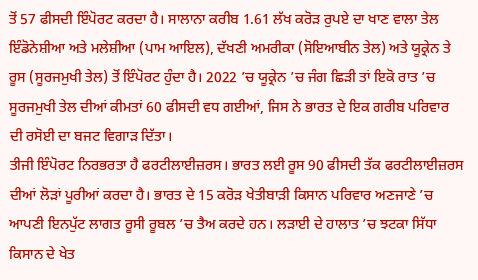ਤੋਂ 57 ਫੀਸਦੀ ਇੰਪੋਰਟ ਕਰਦਾ ਹੈ। ਸਾਲਾਨਾ ਕਰੀਬ 1.61 ਲੱਖ ਕਰੋੜ ਰੁਪਏ ਦਾ ਖਾਣ ਵਾਲਾ ਤੇਲ ਇੰਡੋਨੇਸ਼ੀਆ ਅਤੇ ਮਲੇਸ਼ੀਆ (ਪਾਮ ਆਇਲ), ਦੱਖਣੀ ਅਮਰੀਕਾ (ਸੋਇਆਬੀਨ ਤੇਲ) ਅਤੇ ਯੂਕ੍ਰੇਨ ਤੇ ਰੂਸ (ਸੂਰਜਮੁਖੀ ਤੇਲ) ਤੋਂ ਇੰਪੋਰਟ ਹੁੰਦਾ ਹੈ। 2022 ’ਚ ਯੂਕ੍ਰੇਨ ’ਚ ਜੰਗ ਛਿੜੀ ਤਾਂ ਇਕੋ ਰਾਤ ’ਚ ਸੂਰਜਮੁਖੀ ਤੇਲ ਦੀਆਂ ਕੀਮਤਾਂ 60 ਫੀਸਦੀ ਵਧ ਗਈਆਂ, ਜਿਸ ਨੇ ਭਾਰਤ ਦੇ ਇਕ ਗਰੀਬ ਪਰਿਵਾਰ ਦੀ ਰਸੋਈ ਦਾ ਬਜਟ ਵਿਗਾੜ ਦਿੱਤਾ।
ਤੀਜੀ ਇੰਪੋਰਟ ਨਿਰਭਰਤਾ ਹੈ ਫਰਟੀਲਾਈਜ਼ਰਸ। ਭਾਰਤ ਲਈ ਰੂਸ 90 ਫੀਸਦੀ ਤੱਕ ਫਰਟੀਲਾਈਜ਼ਰਸ ਦੀਆਂ ਲੋੜਾਂ ਪੂਰੀਆਂ ਕਰਦਾ ਹੈ। ਭਾਰਤ ਦੇ 15 ਕਰੋੜ ਖੇਤੀਬਾੜੀ ਕਿਸਾਨ ਪਰਿਵਾਰ ਅਣਜਾਣੇ ’ਚ ਆਪਣੀ ਇਨਪੁੱਟ ਲਾਗਤ ਰੂਸੀ ਰੂਬਲ ’ਚ ਤੈਅ ਕਰਦੇ ਹਨ। ਲੜਾਈ ਦੇ ਹਾਲਾਤ ’ਚ ਝਟਕਾ ਸਿੱਧਾ ਕਿਸਾਨ ਦੇ ਖੇਤ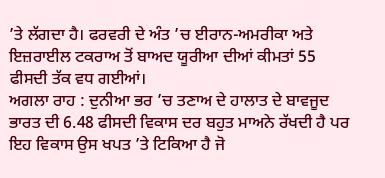’ਤੇ ਲੱਗਦਾ ਹੈ। ਫਰਵਰੀ ਦੇ ਅੰਤ ’ਚ ਈਰਾਨ-ਅਮਰੀਕਾ ਅਤੇ ਇਜ਼ਰਾਈਲ ਟਕਰਾਅ ਤੋਂ ਬਾਅਦ ਯੂਰੀਆ ਦੀਆਂ ਕੀਮਤਾਂ 55 ਫੀਸਦੀ ਤੱਕ ਵਧ ਗਈਆਂ।
ਅਗਲਾ ਰਾਹ : ਦੁਨੀਆ ਭਰ ’ਚ ਤਣਾਅ ਦੇ ਹਾਲਾਤ ਦੇ ਬਾਵਜੂਦ ਭਾਰਤ ਦੀ 6.48 ਫੀਸਦੀ ਵਿਕਾਸ ਦਰ ਬਹੁਤ ਮਾਅਨੇ ਰੱਖਦੀ ਹੈ ਪਰ ਇਹ ਵਿਕਾਸ ਉਸ ਖਪਤ ’ਤੇ ਟਿਕਿਆ ਹੈ ਜੋ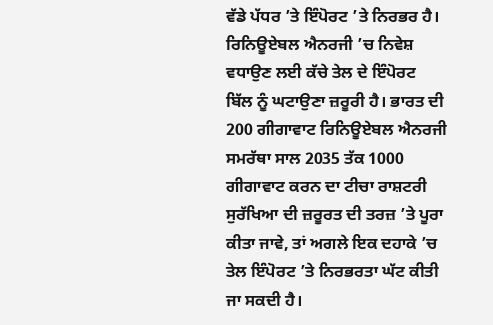ਵੱਡੇ ਪੱਧਰ ’ਤੇ ਇੰਪੋਰਟ ’ਤੇ ਨਿਰਭਰ ਹੈ। ਰਿਨਿਊਏਬਲ ਐਨਰਜੀ ’ਚ ਨਿਵੇਸ਼ ਵਧਾਉਣ ਲਈ ਕੱਚੇ ਤੇਲ ਦੇ ਇੰਪੋਰਟ ਬਿੱਲ ਨੂੰ ਘਟਾਉਣਾ ਜ਼ਰੂਰੀ ਹੈ। ਭਾਰਤ ਦੀ 200 ਗੀਗਾਵਾਟ ਰਿਨਿਊਏਬਲ ਐਨਰਜੀ ਸਮਰੱਥਾ ਸਾਲ 2035 ਤੱਕ 1000 ਗੀਗਾਵਾਟ ਕਰਨ ਦਾ ਟੀਚਾ ਰਾਸ਼ਟਰੀ ਸੁਰੱਖਿਆ ਦੀ ਜ਼ਰੂਰਤ ਦੀ ਤਰਜ਼ ’ਤੇ ਪੂਰਾ ਕੀਤਾ ਜਾਵੇ, ਤਾਂ ਅਗਲੇ ਇਕ ਦਹਾਕੇ ’ਚ ਤੇਲ ਇੰਪੋਰਟ ’ਤੇ ਨਿਰਭਰਤਾ ਘੱਟ ਕੀਤੀ ਜਾ ਸਕਦੀ ਹੈ।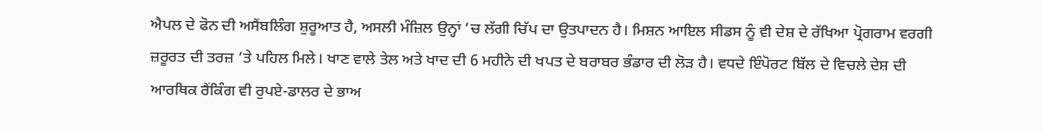ਐਪਲ ਦੇ ਫੋਨ ਦੀ ਅਸੈਂਬਲਿੰਗ ਸ਼ੁਰੂਆਤ ਹੈ, ਅਸਲੀ ਮੰਜ਼ਿਲ ਉਨ੍ਹਾਂ ’ਚ ਲੱਗੀ ਚਿੱਪ ਦਾ ਉਤਪਾਦਨ ਹੈ। ਮਿਸ਼ਨ ਆਇਲ ਸੀਡਸ ਨੂੰ ਵੀ ਦੇਸ਼ ਦੇ ਰੱਖਿਆ ਪ੍ਰੋਗਰਾਮ ਵਰਗੀ ਜ਼ਰੂਰਤ ਦੀ ਤਰਜ਼ ’ਤੇ ਪਹਿਲ ਮਿਲੇ। ਖਾਣ ਵਾਲੇ ਤੇਲ ਅਤੇ ਖਾਦ ਦੀ 6 ਮਹੀਨੇ ਦੀ ਖਪਤ ਦੇ ਬਰਾਬਰ ਭੰਡਾਰ ਦੀ ਲੋੜ ਹੈ। ਵਧਦੇ ਇੰਪੋਰਟ ਬਿੱਲ ਦੇ ਵਿਚਲੇ ਦੇਸ਼ ਦੀ ਆਰਥਿਕ ਰੈਂਕਿੰਗ ਵੀ ਰੁਪਏ-ਡਾਲਰ ਦੇ ਭਾਅ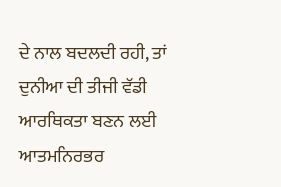ਦੇ ਨਾਲ ਬਦਲਦੀ ਰਹੀ, ਤਾਂ ਦੁਨੀਆ ਦੀ ਤੀਜੀ ਵੱਡੀ ਆਰਥਿਕਤਾ ਬਣਨ ਲਈ ਆਤਮਨਿਰਭਰ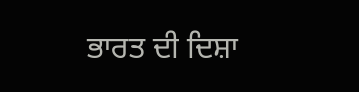ਭਾਰਤ ਦੀ ਦਿਸ਼ਾ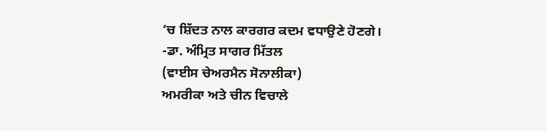’ਚ ਸ਼ਿੱਦਤ ਨਾਲ ਕਾਰਗਰ ਕਦਮ ਵਧਾਉਣੇ ਹੋਣਗੇ।
-ਡਾ. ਅੰਮ੍ਰਿਤ ਸਾਗਰ ਮਿੱਤਲ
(ਵਾਈਸ ਚੇਅਰਮੈਨ ਸੋਨਾਲੀਕਾ)
ਅਮਰੀਕਾ ਅਤੇ ਚੀਨ ਵਿਚਾਲੇ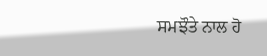ਸਮਝੌਤੇ ਨਾਲ ਹੋ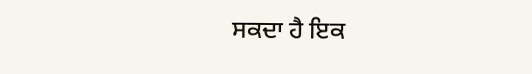ਸਕਦਾ ਹੈ ਇਕ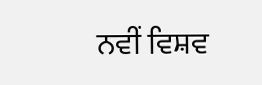ਨਵੀਂ ਵਿਸ਼ਵ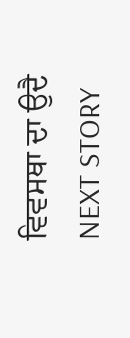ਵਿਵਸਥਾ ਦਾ ਉਦੈ
NEXT STORY